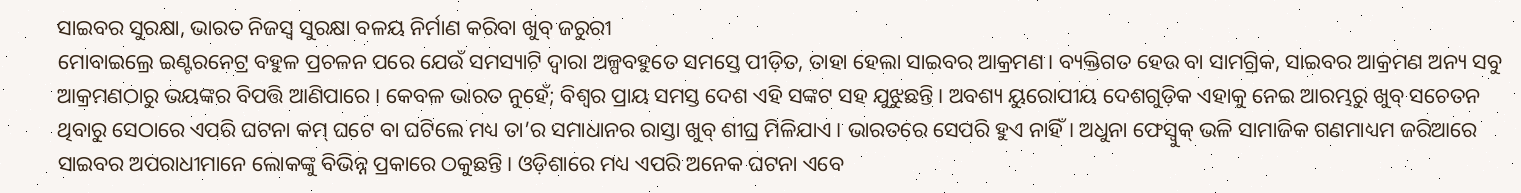ସାଇବର ସୁରକ୍ଷା, ଭାରତ ନିଜସ୍ବ ସୁରକ୍ଷା ବଳୟ ନିର୍ମାଣ କରିବା ଖୁବ୍ ଜରୁରୀ
ମୋବାଇଲ୍ରେ ଇଣ୍ଟରନେଟ୍ର ବହୁଳ ପ୍ରଚଳନ ପରେ ଯେଉଁ ସମସ୍ୟାଟି ଦ୍ବାରା ଅଳ୍ପବହୁତେ ସମସ୍ତେ ପୀଡ଼ିତ, ତାହା ହେଲା ସାଇବର ଆକ୍ରମଣ। ବ୍ୟକ୍ତିଗତ ହେଉ ବା ସାମଗ୍ରିକ, ସାଇବର ଆକ୍ରମଣ ଅନ୍ୟ ସବୁ ଆକ୍ରମଣଠାରୁ ଭୟଙ୍କର ବିପତ୍ତି ଆଣିପାରେ। କେବଳ ଭାରତ ନୁହେଁ; ବିଶ୍ବର ପ୍ରାୟ ସମସ୍ତ ଦେଶ ଏହି ସଙ୍କଟ ସହ ଯୁଝୁଛନ୍ତି। ଅବଶ୍ୟ ୟୁରୋପୀୟ ଦେଶଗୁଡ଼ିକ ଏହାକୁ ନେଇ ଆରମ୍ଭରୁ ଖୁବ୍ ସଚେତନ ଥିବାରୁ ସେଠାରେ ଏପରି ଘଟନା କମ୍ ଘଟେ ବା ଘଟିଲେ ମଧ୍ୟ ତା’ର ସମାଧାନର ରାସ୍ତା ଖୁବ୍ ଶୀଘ୍ର ମିଳିଯାଏ। ଭାରତରେ ସେପରି ହୁଏ ନାହିଁ। ଅଧୁନା ଫେସ୍ବୁକ୍ ଭଳି ସାମାଜିକ ଗଣମାଧ୍ୟମ ଜରିଆରେ ସାଇବର ଅପରାଧୀମାନେ ଲୋକଙ୍କୁ ବିଭିନ୍ନ ପ୍ରକାରେ ଠକୁଛନ୍ତି। ଓଡ଼ିଶାରେ ମଧ୍ୟ ଏପରି ଅନେକ ଘଟନା ଏବେ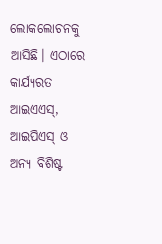ଲୋକଲୋଚନକୁ ଆସିଛି। ଏଠାରେ କାର୍ଯ୍ୟରତ ଆଇଏଏସ୍, ଆଇପିଏସ୍ ଓ ଅନ୍ୟ ବିଶିଷ୍ଟ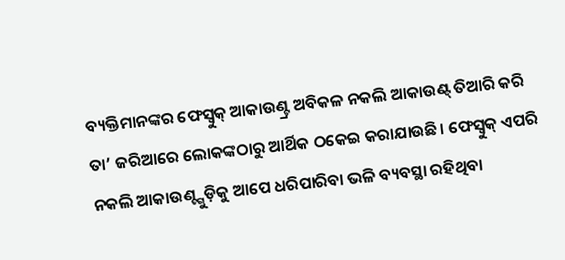ବ୍ୟକ୍ତିମାନଙ୍କର ଫେସ୍ବୁକ୍ ଆକାଉଣ୍ଟ୍ର ଅବିକଳ ନକଲି ଆକାଉଣ୍ଟ୍ ତିଆରି କରି ତା’ ଜରିଆରେ ଲୋକଙ୍କଠାରୁ ଆର୍ଥିକ ଠକେଇ କରାଯାଉଛି। ଫେସ୍ବୁକ୍ ଏପରି ନକଲି ଆକାଉଣ୍ଟ୍ଗୁଡ଼ିକୁ ଆପେ ଧରିପାରିବା ଭଳି ବ୍ୟବସ୍ଥା ରହିଥିବା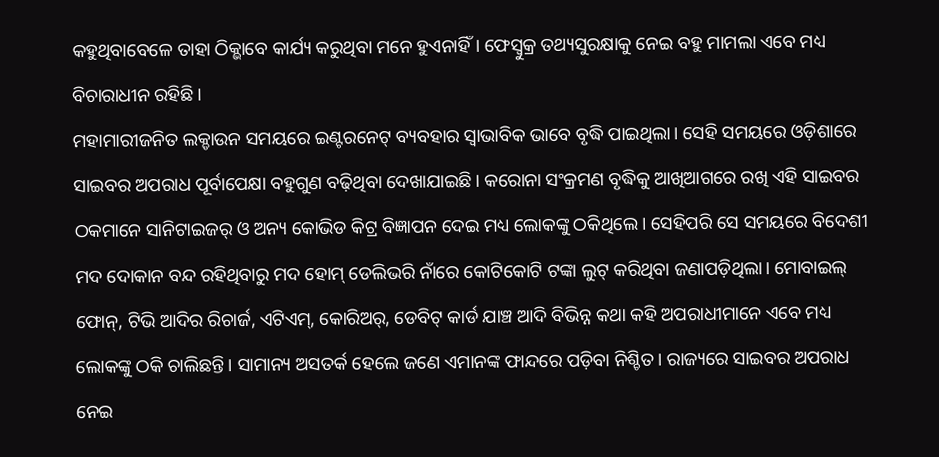କହୁଥିବାବେଳେ ତାହା ଠିକ୍ଭାବେ କାର୍ଯ୍ୟ କରୁଥିବା ମନେ ହୁଏନାହିଁ। ଫେସ୍ବୁକ୍ର ତଥ୍ୟସୁରକ୍ଷାକୁ ନେଇ ବହୁ ମାମଲା ଏବେ ମଧ୍ୟ ବିଚାରାଧୀନ ରହିଛି।
ମହାମାରୀଜନିତ ଲକ୍ଡାଉନ ସମୟରେ ଇଣ୍ଟରନେଟ୍ ବ୍ୟବହାର ସ୍ବାଭାବିକ ଭାବେ ବୃଦ୍ଧି ପାଇଥିଲା। ସେହି ସମୟରେ ଓଡ଼ିଶାରେ ସାଇବର ଅପରାଧ ପୂର୍ବାପେକ୍ଷା ବହୁଗୁଣ ବଢ଼ିଥିବା ଦେଖାଯାଇଛି। କରୋନା ସଂକ୍ରମଣ ବୃଦ୍ଧିକୁ ଆଖିଆଗରେ ରଖି ଏହି ସାଇବର ଠକମାନେ ସାନିଟାଇଜର୍ ଓ ଅନ୍ୟ କୋଭିଡ କିଟ୍ର ବିଜ୍ଞାପନ ଦେଇ ମଧ୍ୟ ଲୋକଙ୍କୁ ଠକିଥିଲେ। ସେହିପରି ସେ ସମୟରେ ବିଦେଶୀ ମଦ ଦୋକାନ ବନ୍ଦ ରହିଥିବାରୁ ମଦ ହୋମ୍ ଡେଲିଭରି ନାଁରେ କୋଟିକୋଟି ଟଙ୍କା ଲୁଟ୍ କରିଥିବା ଜଣାପଡ଼ିଥିଲା। ମୋବାଇଲ୍ ଫୋନ୍, ଟିଭି ଆଦିର ରିଚାର୍ଜ, ଏଟିଏମ୍, କୋରିଅର୍, ଡେବିଟ୍ କାର୍ଡ ଯାଞ୍ଚ ଆଦି ବିଭିନ୍ନ କଥା କହି ଅପରାଧୀମାନେ ଏବେ ମଧ୍ୟ ଲୋକଙ୍କୁ ଠକି ଚାଲିଛନ୍ତି। ସାମାନ୍ୟ ଅସତର୍କ ହେଲେ ଜଣେ ଏମାନଙ୍କ ଫାନ୍ଦରେ ପଡ଼ିବା ନିଶ୍ଚିତ। ରାଜ୍ୟରେ ସାଇବର ଅପରାଧ ନେଇ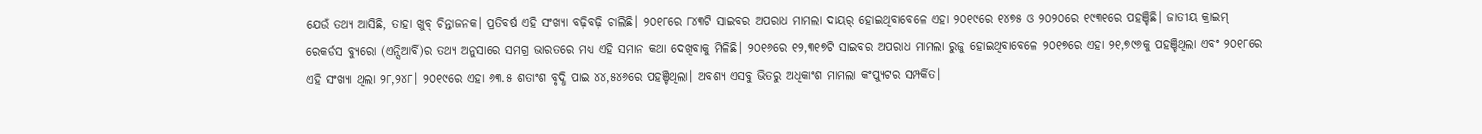ଯେଉଁ ତଥ୍ୟ ଆସିଛି, ତାହା ଖୁବ୍ ଚିନ୍ତାଜନକ। ପ୍ରତିବର୍ଷ ଏହି ସଂଖ୍ୟା ବଢ଼ିବଢ଼ି ଚାଲିଛି। ୨୦୧୮ରେ ୮୪୩ଟି ସାଇବର ଅପରାଧ ମାମଲା ଦାୟର୍ ହୋଇଥିବାବେଳେ ଏହା ୨୦୧୯ରେ ୧୪୭୫ ଓ ୨୦୨୦ରେ ୧୯୩୧ରେ ପହଞ୍ଚିଛି। ଜାତୀୟ କ୍ରାଇମ୍ ରେକର୍ଡସ ବ୍ୟୁରୋ (ଏନ୍ସିଆର୍ବି)ର ତଥ୍ୟ ଅନୁସାରେ ସମଗ୍ର ଭାରତରେ ମଧ୍ୟ ଏହି ସମାନ କଥା ଦେଖିବାକୁ ମିଳିଛି। ୨୦୧୬ରେ ୧୨,୩୧୭ଟି ସାଇବର ଅପରାଧ ମାମଲା ରୁଜୁ ହୋଇଥିବାବେଳେ ୨୦୧୭ରେ ଏହା ୨୧,୭୯୬କୁ ପହଞ୍ଚିଥିଲା ଏବଂ ୨୦୧୮ରେ ଏହି ସଂଖ୍ୟା ଥିଲା ୨୮,୨୪୮। ୨୦୧୯ରେ ଏହା ୬୩.୫ ଶତାଂଶ ବୃଦ୍ଧି ପାଇ ୪୪,୫୪୬ରେ ପହଞ୍ଚିଥିଲା। ଅବଶ୍ୟ ଏସବୁ ଭିତରୁ ଅଧିକାଂଶ ମାମଲା କଂପ୍ୟୁଟର ସମ୍ପର୍କିତ।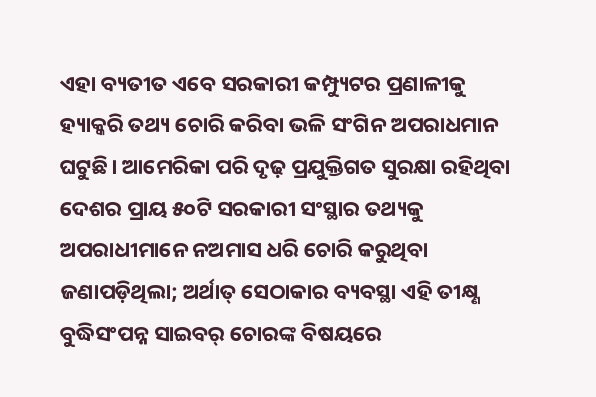ଏହା ବ୍ୟତୀତ ଏବେ ସରକାରୀ କମ୍ପ୍ୟୁଟର ପ୍ରଣାଳୀକୁ ହ୍ୟାକ୍କରି ତଥ୍ୟ ଚୋରି କରିବା ଭଳି ସଂଗିନ ଅପରାଧମାନ ଘଟୁଛି। ଆମେରିକା ପରି ଦୃଢ଼ ପ୍ରଯୁକ୍ତିଗତ ସୁରକ୍ଷା ରହିଥିବା ଦେଶର ପ୍ରାୟ ୫୦ଟି ସରକାରୀ ସଂସ୍ଥାର ତଥ୍ୟକୁ ଅପରାଧୀମାନେ ନଅମାସ ଧରି ଚୋରି କରୁଥିବା ଜଣାପଡ଼ିଥିଲା; ଅର୍ଥାତ୍ ସେଠାକାର ବ୍ୟବସ୍ଥା ଏହି ତୀକ୍ଷ୍ଣ ବୁଦ୍ଧିସଂପନ୍ନ ସାଇବର୍ ଚୋରଙ୍କ ବିଷୟରେ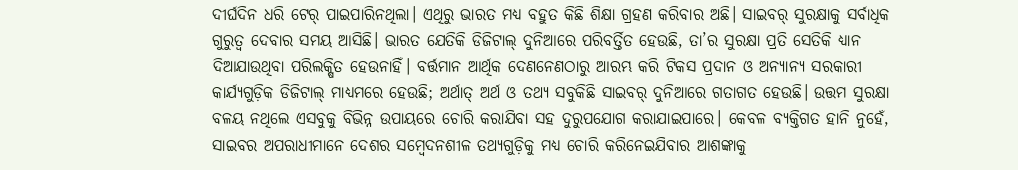ଦୀର୍ଘଦିନ ଧରି ଟେର୍ ପାଇପାରିନଥିଲା। ଏଥିରୁ ଭାରତ ମଧ୍ୟ ବହୁତ କିଛି ଶିକ୍ଷା ଗ୍ରହଣ କରିବାର ଅଛି। ସାଇବର୍ ସୁରକ୍ଷାକୁ ସର୍ବାଧିକ ଗୁରୁତ୍ବ ଦେବାର ସମୟ ଆସିଛି। ଭାରତ ଯେତିକି ଡିଜିଟାଲ୍ ଦୁନିଆରେ ପରିବର୍ତ୍ତିତ ହେଉଛି, ତା’ର ସୁରକ୍ଷା ପ୍ରତି ସେତିକି ଧ୍ୟାନ ଦିଆଯାଉଥିବା ପରିଲକ୍ଷିତ ହେଉନାହିଁ। ବର୍ତ୍ତମାନ ଆର୍ଥିକ ଦେଣନେଣଠାରୁ ଆରମ୍ଭ କରି ଟିକସ ପ୍ରଦାନ ଓ ଅନ୍ୟାନ୍ୟ ସରକାରୀ କାର୍ଯ୍ୟଗୁଡ଼ିକ ଡିଜିଟାଲ୍ ମାଧ୍ୟମରେ ହେଉଛି; ଅର୍ଥାତ୍ ଅର୍ଥ ଓ ତଥ୍ୟ ସବୁକିଛି ସାଇବର୍ ଦୁନିଆରେ ଗତାଗତ ହେଉଛି। ଉତ୍ତମ ସୁରକ୍ଷା ବଳୟ ନଥିଲେ ଏସବୁକୁ ବିଭିନ୍ନ ଉପାୟରେ ଚୋରି କରାଯିବା ସହ ଦୁରୁପଯୋଗ କରାଯାଇପାରେ। କେବଳ ବ୍ୟକ୍ତିଗତ ହାନି ନୁହେଁ, ସାଇବର ଅପରାଧୀମାନେ ଦେଶର ସମ୍ବେଦନଶୀଳ ତଥ୍ୟଗୁଡ଼ିକୁ ମଧ୍ୟ ଚୋରି କରିନେଇଯିବାର ଆଶଙ୍କାକୁ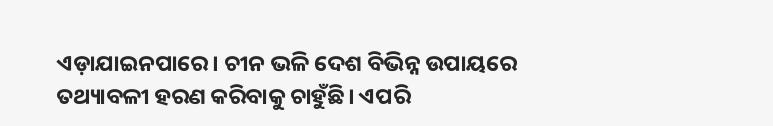ଏଡ଼ାଯାଇନପାରେ। ଚୀନ ଭଳି ଦେଶ ବିଭିନ୍ନ ଉପାୟରେ ତଥ୍ୟାବଳୀ ହରଣ କରିବାକୁ ଚାହୁଁଛି। ଏପରି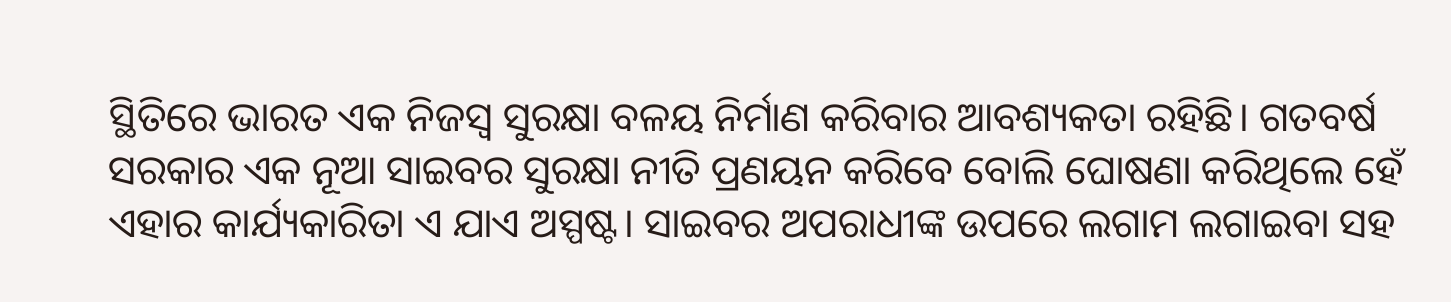ସ୍ଥିତିରେ ଭାରତ ଏକ ନିଜସ୍ବ ସୁରକ୍ଷା ବଳୟ ନିର୍ମାଣ କରିବାର ଆବଶ୍ୟକତା ରହିଛି। ଗତବର୍ଷ ସରକାର ଏକ ନୂଆ ସାଇବର ସୁରକ୍ଷା ନୀତି ପ୍ରଣୟନ କରିବେ ବୋଲି ଘୋଷଣା କରିଥିଲେ ହେଁ ଏହାର କାର୍ଯ୍ୟକାରିତା ଏ ଯାଏ ଅସ୍ପଷ୍ଟ। ସାଇବର ଅପରାଧୀଙ୍କ ଉପରେ ଲଗାମ ଲଗାଇବା ସହ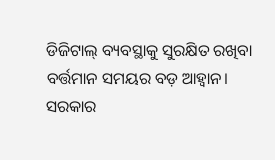ଡିଜିଟାଲ୍ ବ୍ୟବସ୍ଥାକୁ ସୁରକ୍ଷିତ ରଖିବା ବର୍ତ୍ତମାନ ସମୟର ବଡ଼ ଆହ୍ବାନ। ସରକାର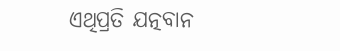ଏଥିପ୍ରତି ଯତ୍ନବାନ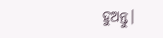ହୁଅନ୍ତୁ।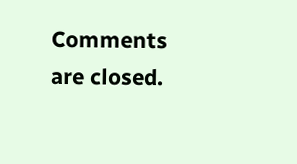Comments are closed.